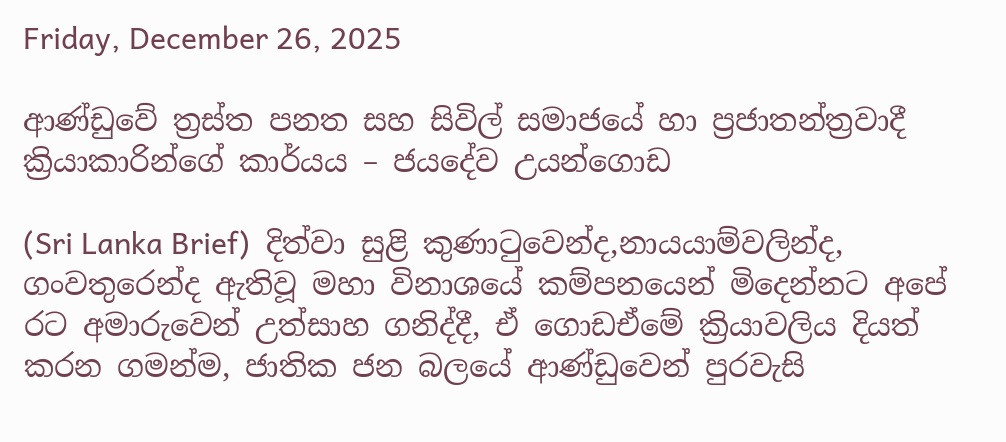Friday, December 26, 2025

ආණ්ඩුවේ ත්‍රස්ත පනත සහ සිවිල් සමාජයේ හා ප්‍රජාතන්ත්‍රවාදී ක්‍රියාකාරින්ගේ කාර්යය – ජයදේව උයන්ගොඩ

(Sri Lanka Brief)  දිත්වා සුළි කුණාටුවෙන්ද,නායයාම්වලින්ද, ගංවතුරෙන්ද ඇතිවූ මහා විනාශයේ කම්පනයෙන් මිදෙන්නට අපේ රට අමාරුවෙන් උත්සාහ ගනිද්දී, ඒ ගොඩඒමේ ක්‍රියාවලිය දියත් කරන ගමන්ම, ජාතික ජන බලයේ ආණ්ඩුවෙන් පුරවැසි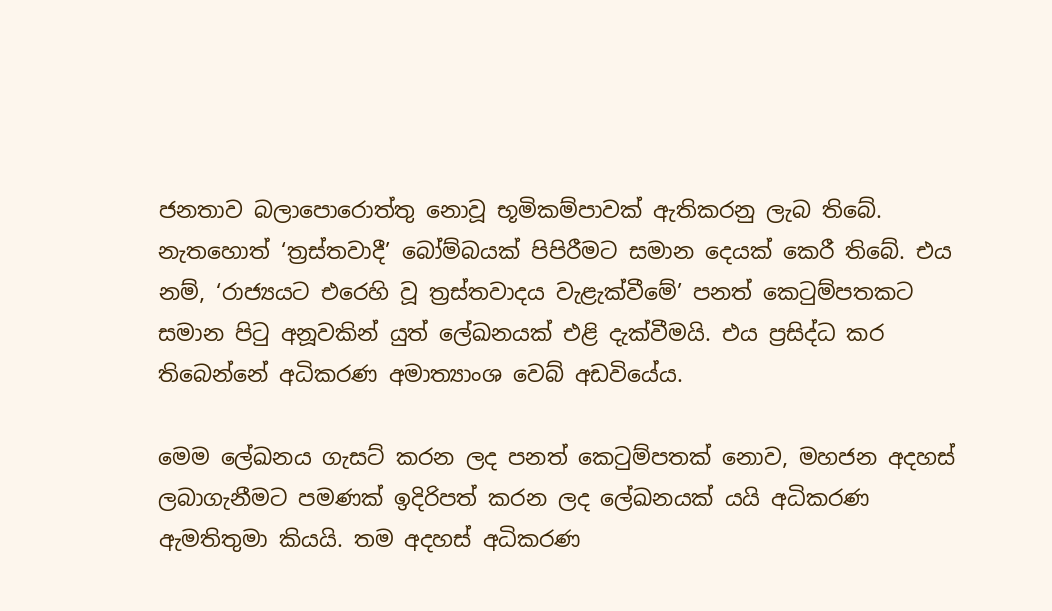ජනතාව බලාපොරොත්තු නොවූ භූමිකම්පාවක් ඇතිකරනු ලැබ තිබේ. නැතහොත් ‘ත්‍රස්තවාදී’ බෝම්බයක් පිපිරීමට සමාන දෙයක් කෙරී තිබේ. එය නම්, ‘රාජ්‍යයට එරෙහි වූ ත්‍රස්තවාදය වැළැක්වීමේ’ පනත් කෙටුම්පතකට සමාන පිටු අනූවකින් යුත් ලේඛනයක් එළි දැක්වීමයි. එය ප්‍රසිද්ධ කර තිබෙන්නේ අධිකරණ අමාත්‍යාංශ වෙබ් අඩවියේය.

මෙම ලේඛනය ගැසට් කරන ලද පනත් කෙටුම්පතක් නොව, මහජන අදහස් ලබාගැනීමට පමණක් ඉදිරිපත් කරන ලද ලේඛනයක් යයි අධිකරණ ඇමතිතුමා කියයි. තම අදහස් අධිකරණ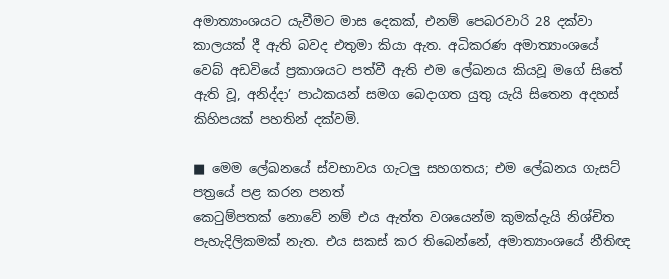අමාත්‍යාංශයට යැවීමට මාස දෙකක්, එනම් පෙබරවාරි 28 දක්වා කාලයක් දී ඇති බවද එතුමා කියා ඇත. අධිකරණ අමාත්‍යාංශයේ වෙබ් අඩවියේ ප්‍රකාශයට පත්වී ඇති එම ලේඛනය කියවූ මගේ සිතේ ඇති වූ, අනිද්දා’ පාඨකයන් සමග බෙදාගත යුතු යැයි සිතෙන අදහස් කිහිපයක් පහතින් දක්වමි.

■ මෙම ලේඛනයේ ස්වභාවය ගැටලු සහගතය; එම ලේඛනය ගැසට් පත්‍රයේ පළ කරන පනත්
කෙටුම්පතක් නොවේ නම් එය ඇත්ත වශයෙන්ම කුමක්දැයි නිශ්චිත පැහැදිලිකමක් නැත. එය සකස් කර තිබෙන්නේ, අමාත්‍යාංශයේ නීතිඥ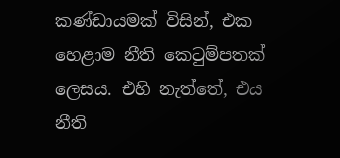කණ්ඩායමක් විසින්, එක හෙළාම නීති කෙටුම්පතක් ලෙසය. එහි නැත්තේ, එය නීති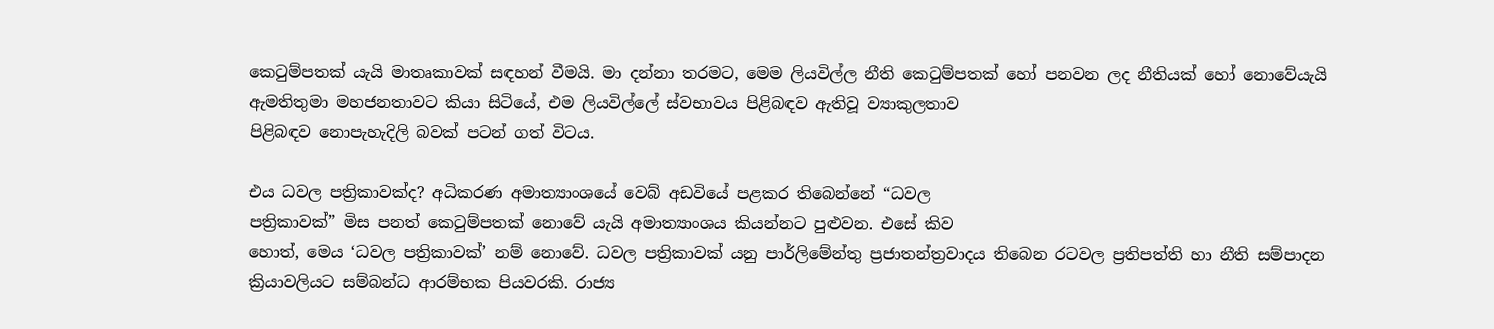කෙටුම්පතක් යැයි මාතෘකාවක් සඳහන් වීමයි. මා දන්නා තරමට, මෙම ලියවිල්ල නීති කෙටුම්පතක් හෝ පනවන ලද නීතියක් හෝ නොවේයැයි ඇමතිතුමා මහජනතාවට කියා සිටියේ, එම ලියවිල්ලේ ස්වභාවය පිළිබඳව ඇතිවූ ව්‍යාකුලතාව
පිළිබඳව නොපැහැදිලි බවක් පටන් ගත් විටය.

එය ධවල පත්‍රිකාවක්ද? අධිකරණ අමාත්‍යාංශයේ වෙබ් අඩවියේ පළකර තිබෙන්නේ “ධවල
පත්‍රිකාවක්” මිස පනත් කෙටුම්පතක් නොවේ යැයි අමාත්‍යාංශය කියන්නට පුළුවන. එසේ කිව
හොත්, මෙය ‘ධවල පත්‍රිකාවක්’ නම් නොවේ. ධවල පත්‍රිකාවක් යනු පාර්ලිමේන්තු ප්‍රජාතන්ත්‍රවාදය තිබෙන රටවල ප්‍රතිපත්ති හා නීති සම්පාදන ක්‍රියාවලියට සම්බන්ධ ආරම්භක පියවරකි. රාජ්‍ය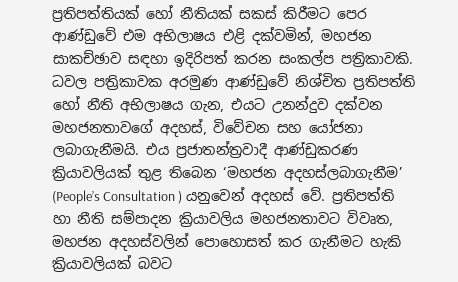ප්‍රතිපත්තියක් හෝ නීතියක් සකස් කිරීමට පෙර ආණ්ඩුවේ එම අභිලාෂය එළි දක්වමින්, මහජන සාකච්ඡාව සඳහා ඉදිරිපත් කරන සංකල්ප පත්‍රිකාවකි. ධවල පත්‍රිකාවක අරමුණ ආණ්ඩුවේ නිශ්චිත ප්‍රතිපත්ති හෝ නීති අභිලාෂය ගැන, එයට උනන්දුව දක්වන මහජනතාවගේ අදහස්, විවේචන සහ යෝජනා ලබාගැනීමයි. එය ප්‍රජාතන්ත්‍රවාදී ආණ්ඩුකරණ ක්‍රියාවලියක් තුළ තිබෙන ‘මහජන අදහස්ලබාගැනීම’ (People’s Consultation ) යනුවෙන් අදහස් වේ. ප්‍රතිපත්ති හා නීති සම්පාදන ක්‍රියාවලිය මහජනතාවට විවෘත, මහජන අදහස්වලින් පොහොසත් කර ගැනීමට හැකි ක්‍රියාවලියක් බවට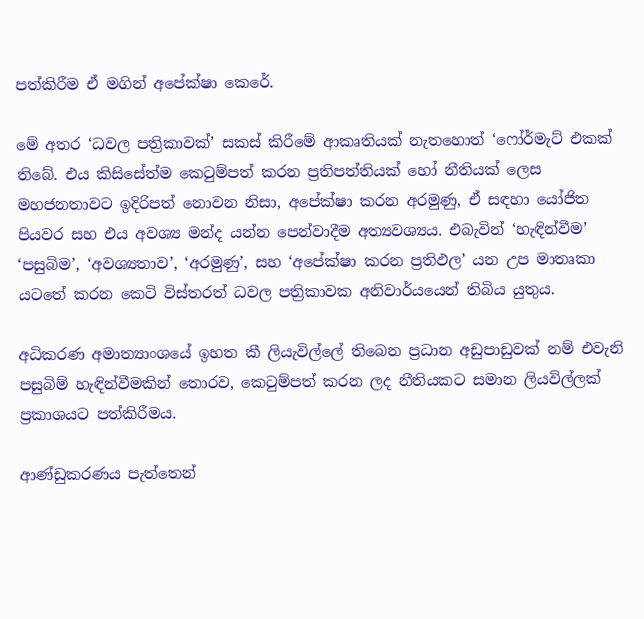පත්කිරීම ඒ මගින් අපේක්ෂා කෙරේ.

මේ අතර ‘ධවල පත්‍රිකාවක්’ සකස් කිරීමේ ආකෘතියක් නැතහොත් ‘ෆෝර්මැට් එකක්  තිබේ. එය කිසිසේත්ම කෙටුම්පත් කරන ප්‍රතිපත්තියක් හෝ නීතියක් ලෙස මහජනතාවට ඉදිරිපත් නොවන නිසා, අපේක්ෂා කරන අරමුණු, ඒ සඳහා යෝජිත පියවර සහ එය අවශ්‍ය මන්ද යන්න පෙන්වාදීම අත්‍යවශ්‍යය. එබැවින් ‘හැඳින්වීම’ ‘පසුබිම’, ‘අවශ්‍යතාව’, ‘අරමුණු’, සහ ‘අපේක්ෂා කරන ප්‍රතිඵල’ යන උප මාතෘකා යටතේ කරන කෙටි විස්තරත් ධවල පත්‍රිකාවක අනිවාර්යයෙන් තිබිය යුතුය.

අධිකරණ අමාත්‍යාංශයේ ඉහත කී ලියැවිල්ලේ තිබෙන ප්‍රධාන අඩුපාඩුවක් නම් එවැනි පසුබිම් හැඳින්වීමකින් තොරව, කෙටුම්පත් කරන ලද නීතියකට සමාන ලියවිල්ලක් ප්‍රකාශයට පත්කිරීමය.

ආණ්ඩුකරණය පැත්තෙන්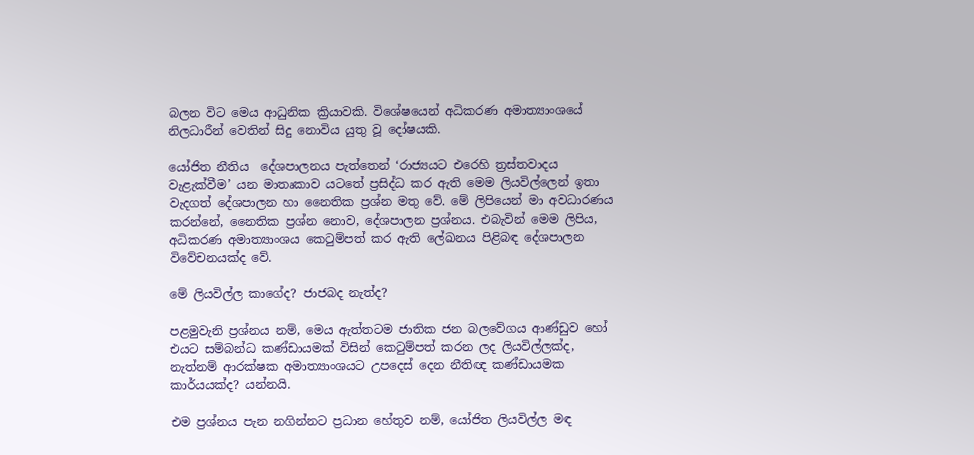බලන විට මෙය ආධුනික ක්‍රියාවකි. විශේෂයෙන් අධිකරණ අමාත්‍යාංශයේ නිලධාරීන් වෙතින් සිදු නොවිය යුතු වූ දෝෂයකි.

යෝජිත නීතිය  දේශපාලනය පැත්තෙන් ‘රාජ්‍යයට එරෙහි ත්‍රස්තවාදය වැළැක්වීම’ යන මාතෘකාව යටතේ ප්‍රසිද්ධ කර ඇති මෙම ලියවිල්ලෙන් ඉතා වැදගත් දේශපාලන හා නෛතික ප්‍රශ්න මතු වේ. මේ ලිපියෙන් මා අවධාරණය කරන්නේ, නෛතික ප්‍රශ්න නොව, දේශපාලන ප්‍රශ්නය. එබැවින් මෙම ලිපිය, අධිකරණ අමාත්‍යාංශය කෙටුම්පත් කර ඇති ලේඛනය පිළිබඳ දේශපාලන විවේචනයක්ද වේ.

මේ ලියවිල්ල කාගේද? ජාජබද නැත්ද?

පළමුවැනි ප්‍රශ්නය නම්, මෙය ඇත්තටම ජාතික ජන බලවේගය ආණ්ඩුව හෝ එයට සම්බන්ධ කණ්ඩායමක් විසින් කෙටුම්පත් කරන ලද ලියවිල්ලක්ද, නැත්නම් ආරක්ෂක අමාත්‍යාංශයට උපදෙස් දෙන නීතිඥ කණ්ඩායමක කාර්යයක්ද? යන්නයි.

එම ප්‍රශ්නය පැන නගින්නට ප්‍රධාන හේතුව නම්, යෝජිත ලියවිල්ල මඳ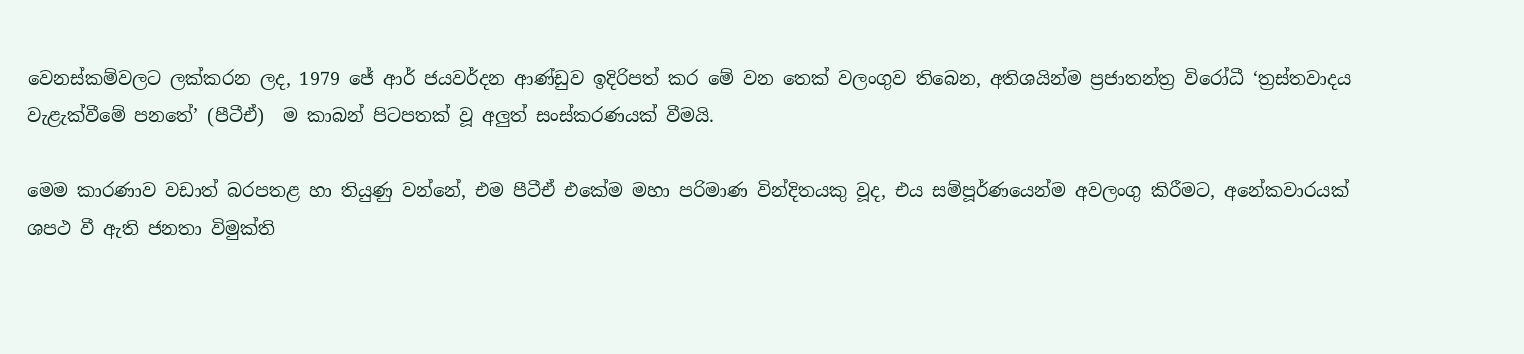වෙනස්කම්වලට ලක්කරන ලද, 1979 ජේ ආර් ජයවර්දන ආණ්ඩුව ඉදිරිපත් කර මේ වන තෙක් වලංගුව තිබෙන, අතිශයින්ම ප්‍රජාතන්ත්‍ර විරෝධී ‘ත්‍රස්තවාදය වැළැක්වීමේ පනතේ’ (පීටීඒ)  ම කාබන් පිටපතක් වූ අලුත් සංස්කරණයක් වීමයි.

මෙම කාරණාව වඩාත් බරපතළ හා තියුණු වන්නේ, එම පීටීඒ එකේම මහා පරිමාණ වින්දිතයකු වූද, එය සම්පූර්ණයෙන්ම අවලංගු කිරීමට, අනේකවාරයක් ශපථ වී ඇති ජනතා විමුක්ති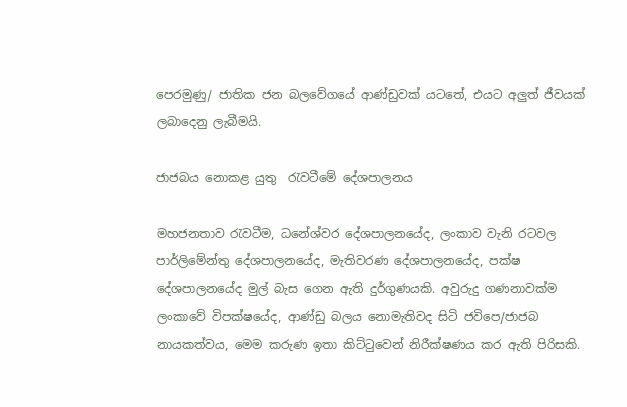පෙරමුණු/ ජාතික ජන බලවේගයේ ආණ්ඩුවක් යටතේ, එයට අලුත් ජීවයක් ලබාදෙනු ලැබීමයි.

ජාජබය නොකළ යුතු  රැවටීමේ දේශපාලනය

මහජනතාව රැවටීම, ධනේශ්වර දේශපාලනයේද, ලංකාව වැනි රටවල පාර්ලිමේන්තු දේශපාලනයේද, මැතිවරණ දේශපාලනයේද, පක්ෂ දේශපාලනයේද මුල් බැස ගෙන ඇති දුර්ගුණයකි. අවුරුදු ගණනාවක්ම ලංකාවේ විපක්ෂයේද, ආණ්ඩු බලය නොමැතිවද සිටි ජවිපෙ/ජාජබ නායකත්වය, මෙම කරුණ ඉතා කිට්ටුවෙන් නිරීක්ෂණය කර ඇති පිරිසකි.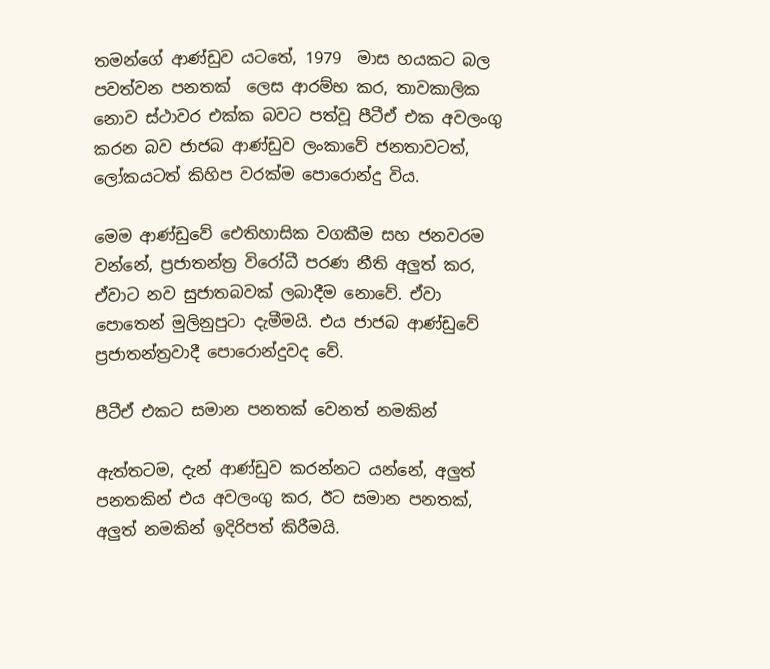තමන්ගේ ආණ්ඩුව යටතේ, 1979  මාස හයකට බල පවත්වන පනතක්  ලෙස ආරම්භ කර, තාවකාලික නොව ස්ථාවර එක්ක බවට පත්වූ පීටීඒ එක අවලංගු කරන බව ජාජබ ආණ්ඩුව ලංකාවේ ජනතාවටත්, ලෝකයටත් කිහිප වරක්ම පොරොන්දු විය.

මෙම ආණ්ඩුවේ ඓතිහාසික වගකීම සහ ජනවරම වන්නේ, ප්‍රජාතන්ත්‍ර විරෝධී පරණ නීති අලුත් කර, ඒවාට නව සුජාතබවක් ලබාදීම නොවේ. ඒවා පොතෙන් මුලිනුපුටා දැමීමයි. එය ජාජබ ආණ්ඩුවේ ප්‍රජාතන්ත්‍රවාදී පොරොන්දුවද වේ.

පීටීඒ එකට සමාන පනතක් වෙනත් නමකින්

ඇත්තටම, දැන් ආණ්ඩුව කරන්නට යන්නේ, අලුත් පනතකින් එය අවලංගු කර, ඊට සමාන පනතක්, අලුත් නමකින් ඉදිරිපත් කිරීමයි.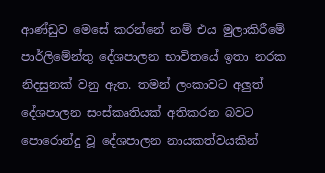ආණ්ඩුව මෙසේ කරන්නේ නම් එය මුලාකිරීමේ පාර්ලිමේන්තු දේශපාලන භාවිතයේ ඉතා නරක නිදසුනක් වනු ඇත. තමන් ලංකාවට අලුත් දේශපාලන සංස්කෘතියක් අතිකරන බවට පොරොන්දු වූ දේශපාලන නායකත්වයකින්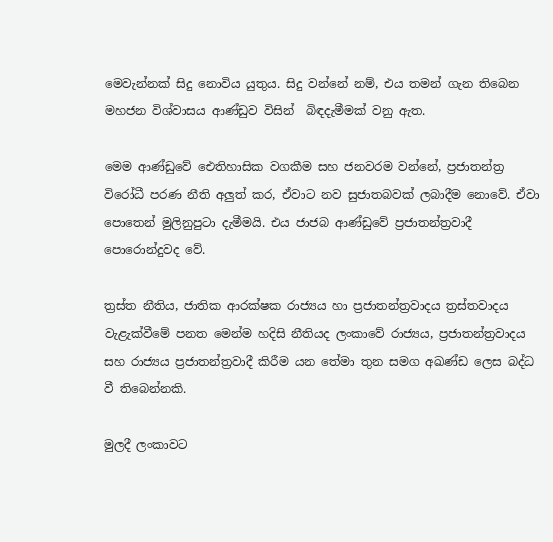මෙවැන්නක් සිදු නොවිය යුතුය. සිදු වන්නේ නම්, එය තමන් ගැන තිබෙන මහජන විශ්වාසය ආණ්ඩුව විසින්  බිඳදැමීමක් වනු ඇත.

මෙම ආණ්ඩුවේ ඓතිහාසික වගකීම සහ ජනවරම වන්නේ, ප්‍රජාතන්ත්‍ර විරෝධී පරණ නීති අලුත් කර, ඒවාට නව සුජාතබවක් ලබාදීම නොවේ. ඒවා පොතෙන් මුලිනුපුටා දැමීමයි. එය ජාජබ ආණ්ඩුවේ ප්‍රජාතන්ත්‍රවාදී පොරොන්දුවද වේ.

ත්‍රස්ත නීතිය, ජාතික ආරක්ෂක රාජ්‍යය හා ප්‍රජාතන්ත්‍රවාදය ත්‍රස්තවාදය වැළැක්වීමේ පනත මෙන්ම හදිසි නීතියද ලංකාවේ රාජ්‍යය, ප්‍රජාතන්ත්‍රවාදය සහ රාජ්‍යය ප්‍රජාතන්ත්‍රවාදී කිරීම යන තේමා තුන සමග අඛණ්ඩ ලෙස බද්ධ වී තිබෙන්නකි.

මුලදී ලංකාවට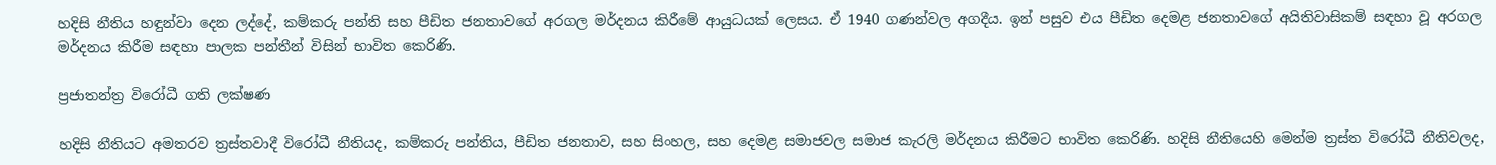හදිසි නීතිය හඳුන්වා දෙන ලද්දේ, කම්කරු පන්ති සහ පීඩිත ජනතාවගේ අරගල මර්දනය කිරීමේ ආයුධයක් ලෙසය. ඒ 1940 ගණන්වල අගදීය. ඉන් පසුව එය පීඩිත දෙමළ ජනතාවගේ අයිතිවාසිකම් සඳහා වූ අරගල මර්දනය කිරීම සඳහා පාලක පන්තීන් විසින් භාවිත කෙරිණි.

ප්‍රජාතන්ත්‍ර විරෝධී ගති ලක්ෂණ

හදිසි නීතියට අමතරව ත්‍රස්තවාදී විරෝධී නීතියද, කම්කරු පන්තිය, පීඩිත ජනතාව, සහ සිංහල, සහ දෙමළ සමාජවල සමාජ කැරලි මර්දනය කිරීමට භාවිත කෙරිණි. හදිසි නීතියෙහි මෙන්ම ත්‍රස්ත විරෝධී නීතිවලද,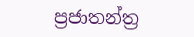ප්‍රජාතන්ත්‍ර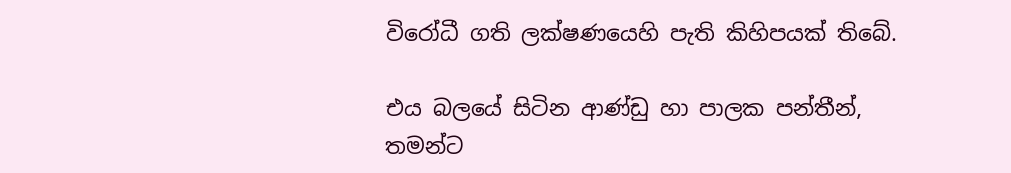විරෝධී ගති ලක්ෂණයෙහි පැති කිහිපයක් තිබේ.

එය බලයේ සිටින ආණ්ඩු හා පාලක පන්තීන්, තමන්ට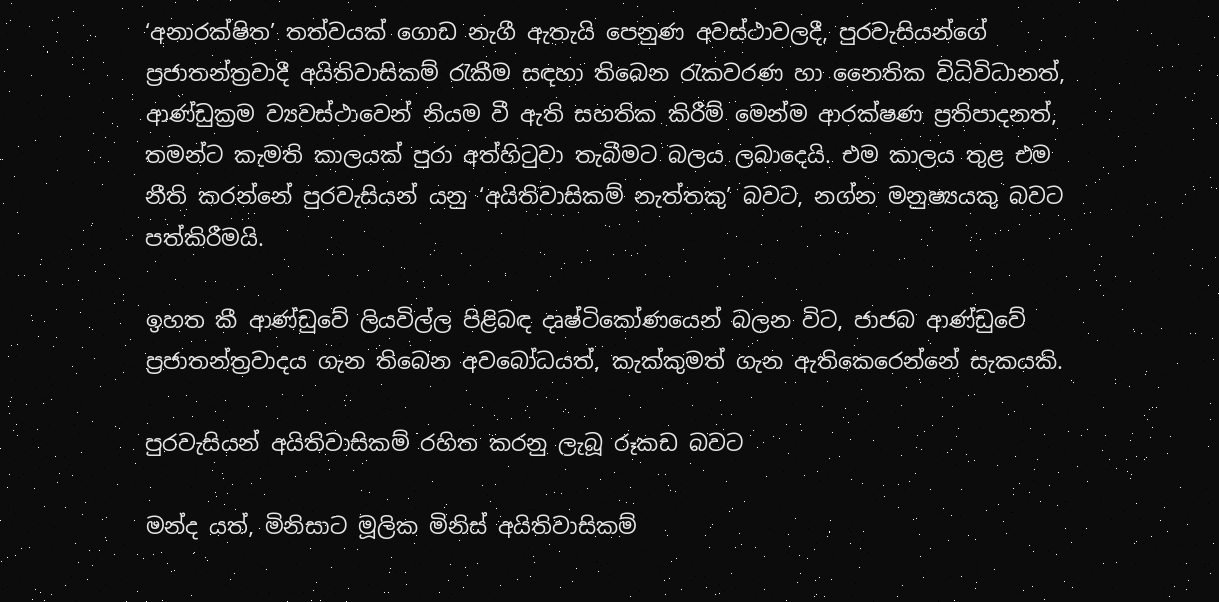‘අනාරක්ෂිත’ තත්වයක් ගොඩ නැගී ඇතැයි පෙනුණ අවස්ථාවලදී, පුරවැසියන්ගේ ප්‍රජාතන්ත්‍රවාදී අයිතිවාසිකම් රැකීම සඳහා තිබෙන රැකවරණ හා නෛතික විධිවිධානත්, ආණ්ඩුක්‍රම ව්‍යවස්ථාවෙන් නියම වී ඇති සහතික කිරීම් මෙන්ම ආරක්ෂණ ප්‍රතිපාදනත්, තමන්ට කැමති කාලයක් පුරා අත්හිටුවා තැබීමට බලය ලබාදෙයි. එම කාලය තුළ එම නීති කරන්නේ පුරවැසියන් යනු ‘අයිතිවාසිකම් නැත්තකු’ බවට, නග්න මනුෂ්‍යයකු බවට පත්කිරීමයි.

ඉහත කී ආණ්ඩුවේ ලියවිල්ල පිළිබඳ දෘෂ්ටිකෝණයෙන් බලන විට, ජාජබ ආණ්ඩුවේ ප්‍රජාතන්ත්‍රවාදය ගැන තිබෙන අවබෝධයත්, කැක්කුමත් ගැන ඇතිකෙරෙන්නේ සැකයකි.

පුරවැසියන් අයිතිවාසිකම් රහිත කරනු ලැබූ රූකඩ බවට

මන්ද යත්, මිනිසාට මූලික මිනිස් අයිතිවාසිකම්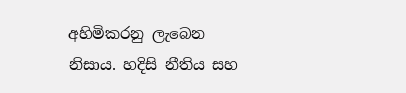අහිමිකරනු ලැබෙන නිසාය. හදිසි නීතිය සහ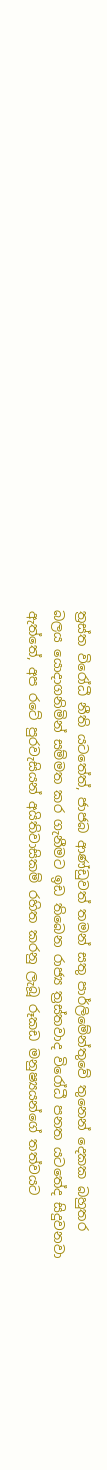ත්‍රස්ත විරෝධී නීති යටතේත්, ජාජබ ආණ්ඩුවත් තමන් සතු පාර්ලිමේන්තුවේ තුනෙන් දෙකක බහුතර බලය යොදාගනිමින් සම්මත කර ගැනීමට ඉඩ තිබෙන රාජ්‍ය ත්‍රස්තවාද විරෝධී පනත යටතේද සිදුවනවා ඇත්තේ, අප රටේ පුරවැසියන් අයිතිවාසිකම් රහිත කරනු ලැබූ රූකඩ මනුෂ්‍යයන්ගේ තත්වයට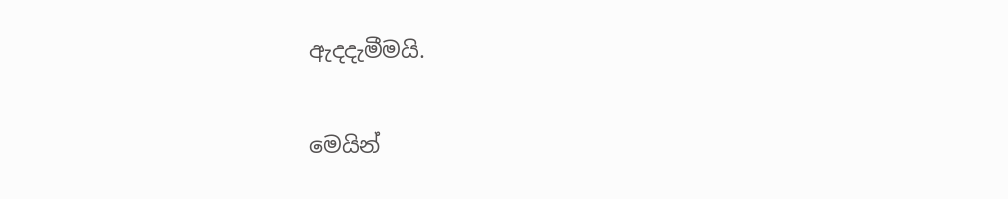ඇදදැමීමයි.

මෙයින්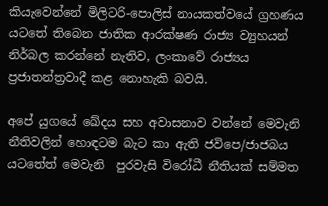කියැවෙන්නේ මිලිටරි-පොලිස් නායකත්වයේ ග්‍රහණය යටතේ තිබෙන ජාතික ආරක්ෂණ රාජ්‍ය ව්‍යුහයන් නිර්බල කරන්නේ නැතිව, ලංකාවේ රාජ්‍යය ප්‍රජාතන්ත්‍රවාදී කළ නොහැකි බවයි.

අපේ යුගයේ ඛේදය සහ අවාසනාව වන්නේ මෙවැනි නීතිවලින් හොඳටම බැට කා ඇති ජවිපෙ/ජාජබය යටතේත් මෙවැනි  පුරවැසි විරෝධී නීතියක් සම්මත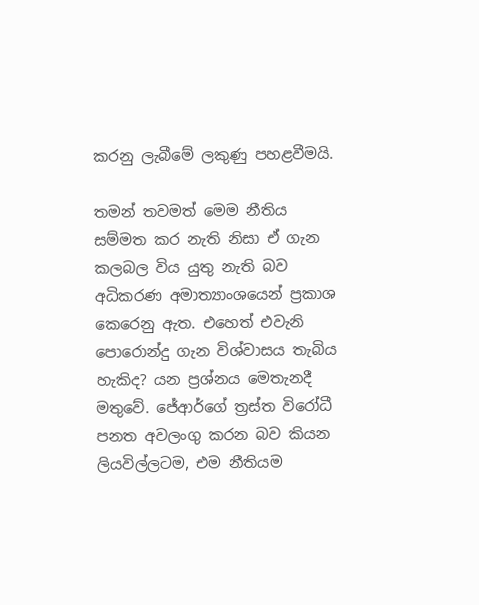කරනු ලැබීමේ ලකුණු පහළවීමයි.

තමන් තවමත් මෙම නීතිය සම්මත කර නැති නිසා ඒ ගැන කලබල විය යුතු නැති බව අධිකරණ අමාත්‍යාංශයෙන් ප්‍රකාශ කෙරෙනු ඇත. එහෙත් එවැනි පොරොන්දු ගැන විශ්වාසය තැබිය හැකිද? යන ප්‍රශ්නය මෙතැනදී මතුවේ. ජේආර්ගේ ත්‍රස්ත විරෝධී පනත අවලංගු කරන බව කියන ලියවිල්ලටම, එම නීතියම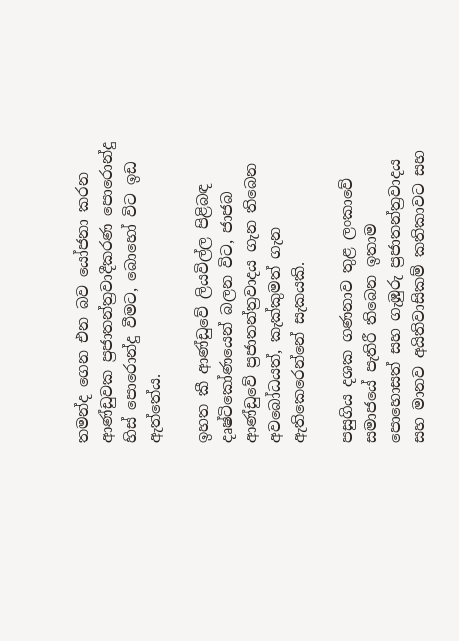තමන්ද ගෙන එන බව යෝජනා කරන ආණ්ඩුවක ප්‍රජාතන්ත්‍රවාදීකරණ පොරොන්දු හිස් පොරොන්දු වීමට, බොහෝ විට ඉඩ ඇත්තේය.

ඉහත කී ආණ්ඩුවේ ලියවිල්ල පිළිබඳ දෘෂ්ටිකෝණයෙන් බලන විට, ජාජබ ආණ්ඩුවේ ප්‍රජාතන්ත්‍රවාදය ගැන තිබෙන අවබෝධයත්, කැක්කුමත් ගැන ඇතිකෙරෙන්නේ සැකයකි.

පසුගිය දශක ගණනාව තුළ ලංකාවේ සමාජයේ පැතිරී තිබෙන ඉතාම පොහොසත් සහ ගැඹුරු ප්‍රජාතන්ත්‍රවාදය සහ මානව අයිතිවාසිකම් කතිකාවට සහ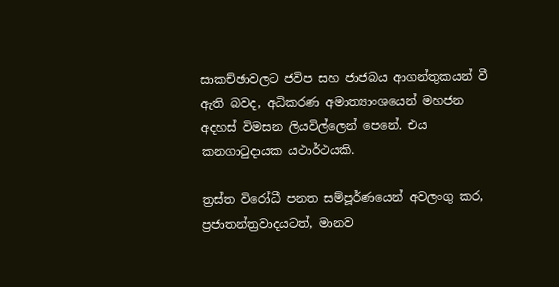සාකච්ඡාවලට ජවිප සහ ජාජබය ආගන්තුකයන් වී ඇති බවද, අධිකරණ අමාත්‍යාංශයෙන් මහජන අදහස් විමසන ලියවිල්ලෙන් පෙනේ. එය කනගාටුදායක යථාර්ථයකි.

ත්‍රස්ත විරෝධී පනත සම්පූර්ණයෙන් අවලංගු කර, ප්‍රජාතන්ත්‍රවාදයටත්, මානව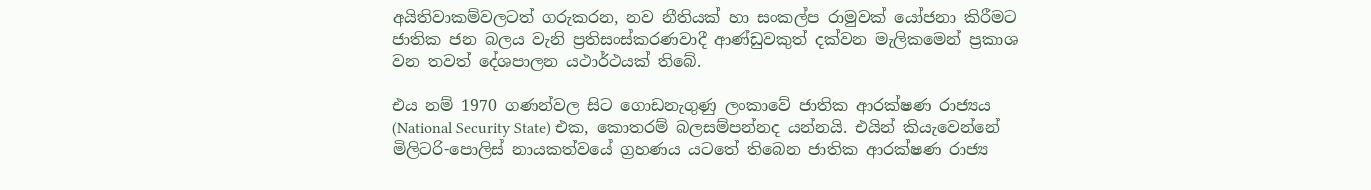අයිතිවාකම්වලටත් ගරුකරන, නව නීතියක් හා සංකල්ප රාමුවක් යෝජනා කිරීමට ජාතික ජන බලය වැනි ප්‍රතිසංස්කරණවාදී ආණ්ඩුවකුත් දක්වන මැලිකමෙන් ප්‍රකාශ වන තවත් දේශපාලන යථාර්ථයක් තිබේ.

එය නම් 1970 ගණන්වල සිට ගොඩනැගුණු ලංකාවේ ජාතික ආරක්ෂණ රාජ්‍යය (National Security State) එක, කොතරම් බලසම්පන්නද යන්නයි. එයින් කියැවෙන්නේ මිලිටරි-පොලිස් නායකත්වයේ ග්‍රහණය යටතේ තිබෙන ජාතික ආරක්ෂණ රාජ්‍ය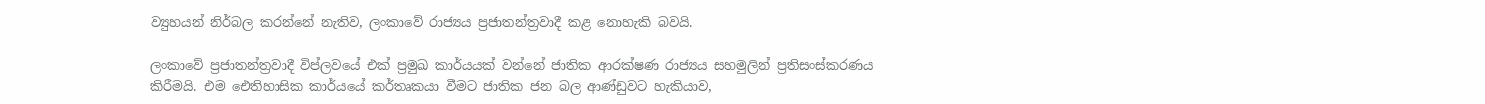ව්‍යුහයන් නිර්බල කරන්නේ නැතිව, ලංකාවේ රාජ්‍යය ප්‍රජාතන්ත්‍රවාදී කළ නොහැකි බවයි.

ලංකාවේ ප්‍රජාතන්ත්‍රවාදී විප්ලවයේ එක් ප්‍රමුඛ කාර්යයක් වන්නේ ජාතික ආරක්ෂණ රාජ්‍යය සහමුලින් ප්‍රතිසංස්කරණය කිරීමයි. එම ඓතිහාසික කාර්යයේ කර්තෘකයා වීමට ජාතික ජන බල ආණ්ඩුවට හැකියාව,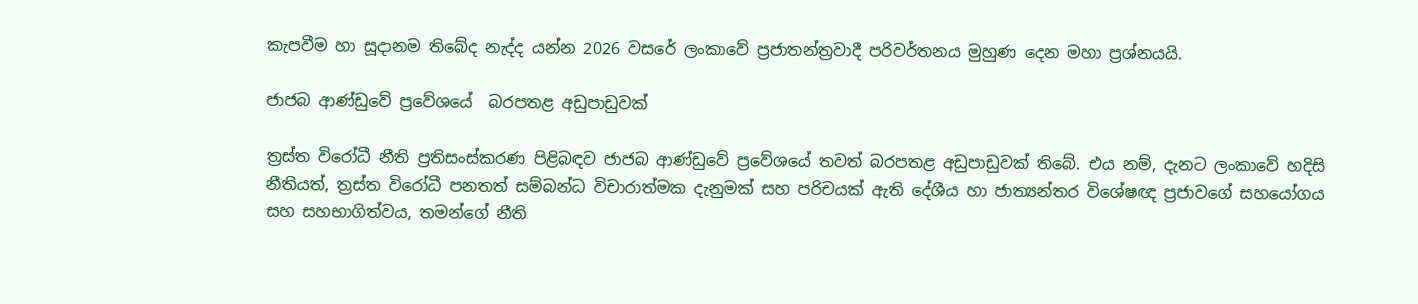කැපවීම හා සූදානම තිබේද නැද්ද යන්න 2026 වසරේ ලංකාවේ ප්‍රජාතන්ත්‍රවාදී පරිවර්තනය මුහුණ දෙන මහා ප්‍රශ්නයයි.

ජාජබ ආණ්ඩුවේ ප්‍රවේශයේ  බරපතළ අඩුපාඩුවක්

ත්‍රස්ත විරෝධී නීති ප්‍රතිසංස්කරණ පිළිබඳව ජාජබ ආණ්ඩුවේ ප්‍රවේශයේ තවත් බරපතළ අඩුපාඩුවක් තිබේ. එය නම්, දැනට ලංකාවේ හදිසි නීතියත්, ත්‍රස්ත විරෝධී පනතත් සම්බන්ධ විචාරාත්මක දැනුමක් සහ පරිචයක් ඇති දේශීය හා ජාත්‍යන්තර විශේෂඥ ප්‍රජාවගේ සහයෝගය සහ සහභාගිත්වය, තමන්ගේ නීති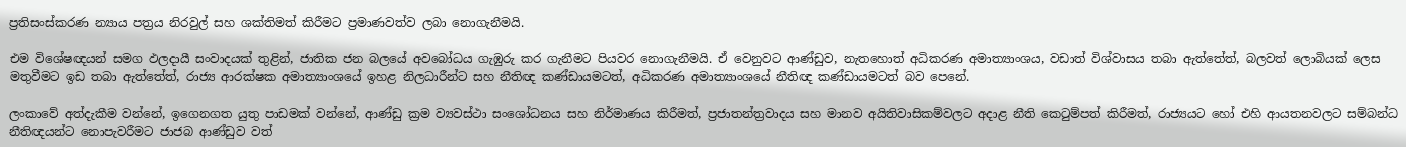ප්‍රතිසංස්කරණ න්‍යාය පත්‍රය නිරවුල් සහ ශක්තිමත් කිරීමට ප්‍රමාණවත්ව ලබා නොගැනීමයි.

එම විශේෂඥයන් සමග ඵලදායී සංවාදයක් තුළින්, ජාතික ජන බලයේ අවබෝධය ගැඹුරු කර ගැනීමට පියවර නොගැනීමයි. ඒ වෙනුවට ආණ්ඩුව, නැතහොත් අධිකරණ අමාත්‍යාංශය, වඩාත් විශ්වාසය තබා ඇත්තේත්, බලවත් ලොබියක් ලෙස මතුවීමට ඉඩ තබා ඇත්තේත්, රාජ්‍ය ආරක්ෂක අමාත්‍යාංශයේ ඉහළ නිලධාරීන්ට සහ නීතිඥ කණ්ඩායමටත්, අධිකරණ අමාත්‍යාංශයේ නීතිඥ කණ්ඩායමටත් බව පෙනේ.

ලංකාවේ අත්දැකීම වන්නේ, ඉගෙනගත යුතු පාඩමක් වන්නේ, ආණ්ඩු ක්‍රම ව්‍යවස්ථා සංශෝධනය සහ නිර්මාණය කිරීමත්, ප්‍රජාතන්ත්‍රවාදය සහ මානව අයිතිවාසිකම්වලට අදාළ නීති කෙටුම්පත් කිරීමත්, රාජ්‍යයට හෝ එහි ආයතනවලට සම්බන්ධ නීතිඥයන්ට නොපැවරීමට ජාජබ ආණ්ඩුව වත්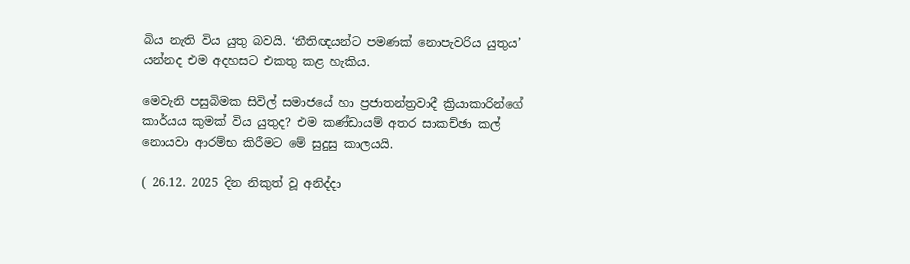බිය නැති විය යුතු බවයි. ‘නීතිඥයන්ට පමණක් නොපැවරිය යුතුය’ යන්නද එම අදහසට එකතු කළ හැකිය.

මෙවැනි පසුබිමක සිවිල් සමාජයේ හා ප්‍රජාතන්ත්‍රවාදී ක්‍රියාකාරින්ගේ කාර්යය කුමක් විය යුතුද? එම කණ්ඩායම් අතර සාකච්ඡා කල් නොයවා ආරම්භ කිරීමට මේ සුදුසු කාලයයි.

( 26.12. 2025 දින නිකුත් වූ අනිද්දා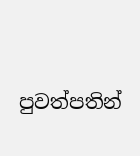පුවත්පතින්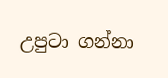උපුටා ගන්නා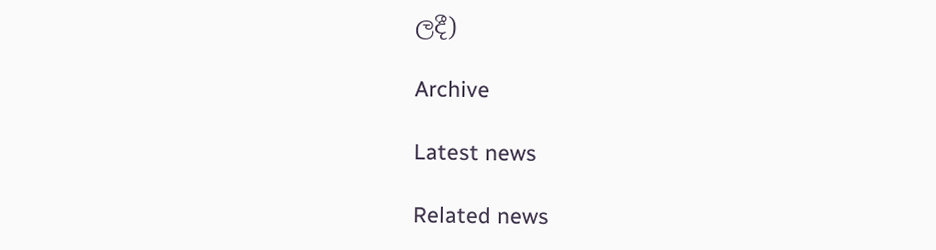ලදී)

Archive

Latest news

Related news